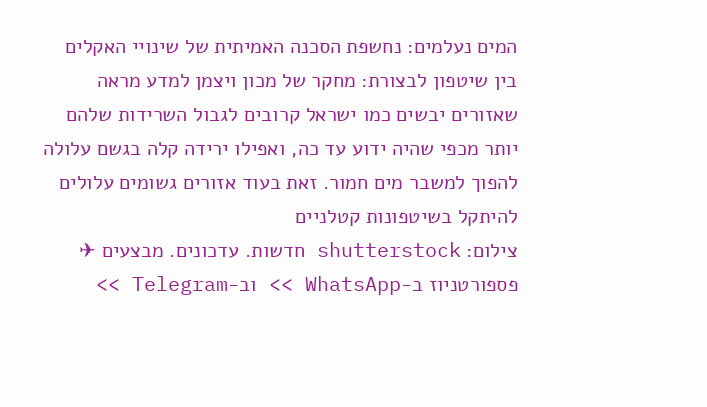המים נעלמים: נחשפת הסכנה האמיתית של שינויי האקלים
בין שיטפון לבצורת: מחקר של מכון ויצמן למדע מראה שאזורים יבשים כמו ישראל קרובים לגבול השרידות שלהם יותר מכפי שהיה ידוע עד כה, ואפילו ירידה קלה בגשם עלולה להפוך למשבר מים חמור. זאת בעוד אזורים גשומים עלולים להיתקל בשיטפונות קטלניים
צילום: shutterstock חדשות. עדכונים. מבצעים ✈ פספורטניוז ב-WhatsApp >> וב-Telegram >>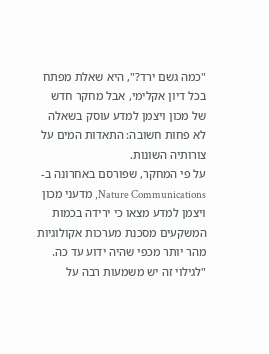"כמה גשם ירד?", היא שאלת מפתח בכל דיון אקלימי, אבל מחקר חדש של מכון ויצמן למדע עוסק בשאלה לא פחות חשובה: התאדות המים על צורותיה השונות.
על פי המחקר, שפורסם באחרונה ב-Nature Communications, מדעני מכון ויצמן למדע מצאו כי ירידה בכמות המשקעים מסכנת מערכות אקולוגיות מהר יותר מכפי שהיה ידוע עד כה.
"לגילוי זה יש משמעות רבה על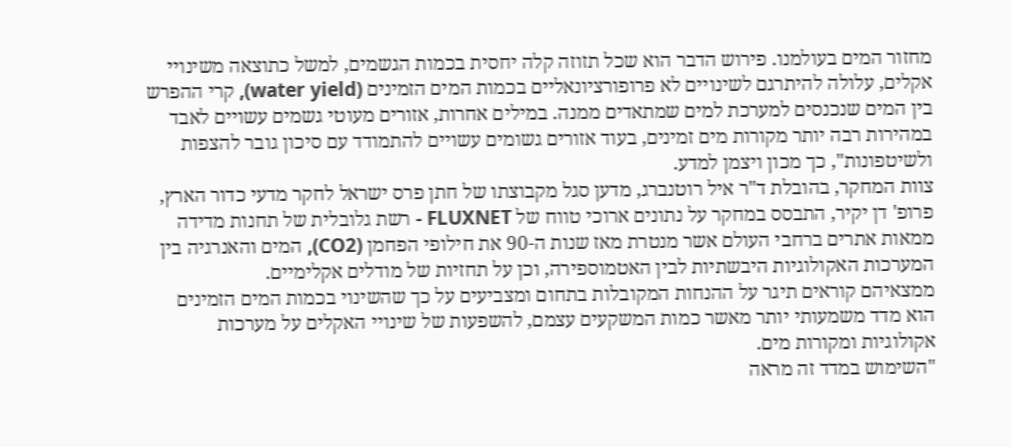מחזור המים בעולמנו. פירוש הדבר הוא שכל תזוזה קלה יחסית בכמות הגשמים, למשל כתוצאה משינויי אקלים, עלולה להיתרגם לשינויים לא פרופורציונאליים בכמות המים הזמינים (water yield), קרי ההפרש בין המים שנכנסים למערכת למים שמתאדים ממנה. במילים אחרות, אזורים מעוטי גשמים עשויים לאבד במהירות רבה יותר מקורות מים זמינים, בעוד אזורים גשומים עשויים להתמודד עם סיכון גובר להצפות ולשיטפונות", כך מכון ויצמן למדע.
צוות המחקר, בהובלת ד"ר איל רוטנברג, מדען סגל מקבוצתו של חתן פרס ישראל לחקר מדעי כדור הארץ, פרופ' דן יקיר, התבסס במחקר על נתונים ארוכי טווח של FLUXNET - רשת גלובלית של תחנות מדידה ממאות אתרים ברחבי העולם אשר מנטרת מאז שנות ה-90 את חילופי הפחמן (CO2), המים והאנרגיה בין המערכות האקולוגיות היבשתיות לבין האטמוספירה, וכן על תחזיות של מודלים אקלימיים.
ממצאיהם קוראים תיגר על ההנחות המקובלות בתחום ומצביעים על כך שהשינוי בכמות המים הזמינים הוא מדד משמעותי יותר מאשר כמות המשקעים עצמם, להשפעות של שינויי האקלים על מערכות אקולוגיות ומקורות מים.
"השימוש במדד זה מראה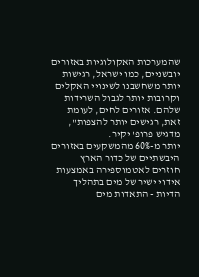שהמערכות האקולוגיות באזורים יובשניים, כמו ישראל, רגישות יותר משחשבנו לשינויי האקלים וקרובות יותר לגבול השרידות שלהם. אזורים לחים, לעומת זאת, רגישים יותר להצפות", מדגיש פרופ' יקיר.
יותר מ-60% מהמשקעים באזורים היבשתיים של כדור הארץ חוזרים לאטמוספירה באמצעות אידוי ישיר של מים בתהליך הדיות - התאדות מים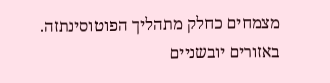מצמחים כחלק מתהליך הפוטוסינתזה. באזורים יובשניים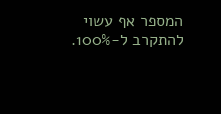המספר אף עשוי להתקרב ל-100%.